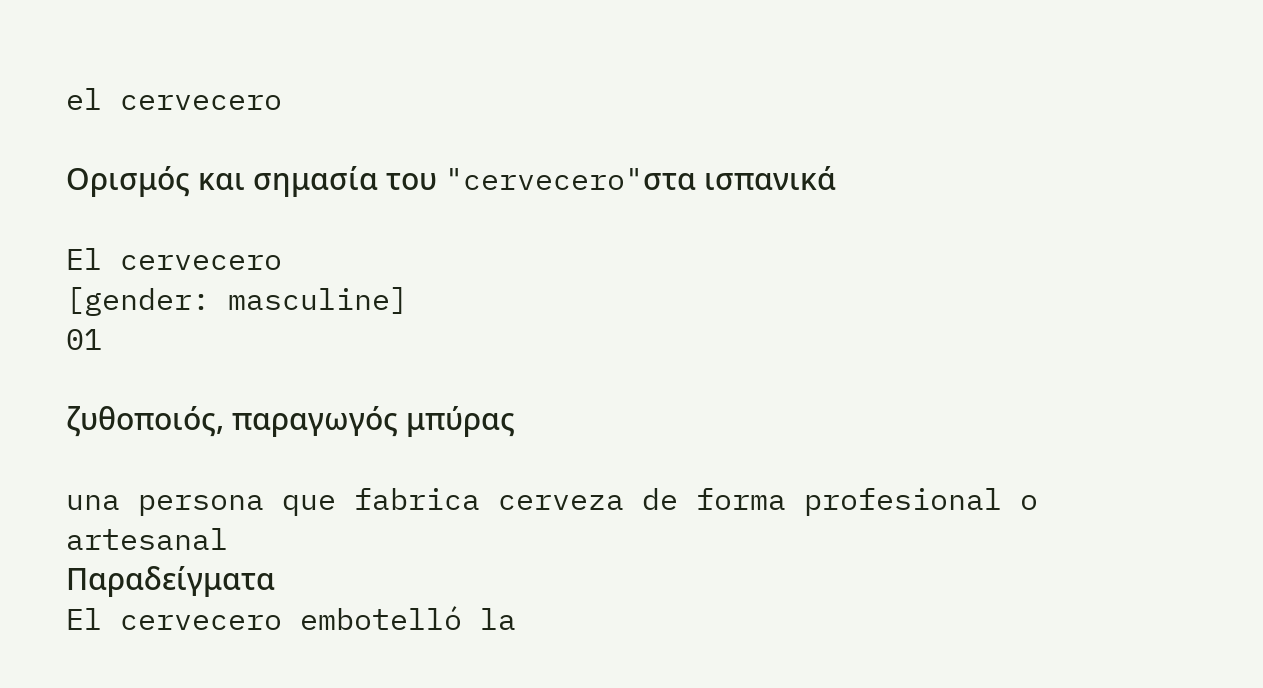el cervecero

Ορισμός και σημασία του "cervecero"στα ισπανικά

El cervecero
[gender: masculine]
01

ζυθοποιός, παραγωγός μπύρας

una persona que fabrica cerveza de forma profesional o artesanal
Παραδείγματα
El cervecero embotelló la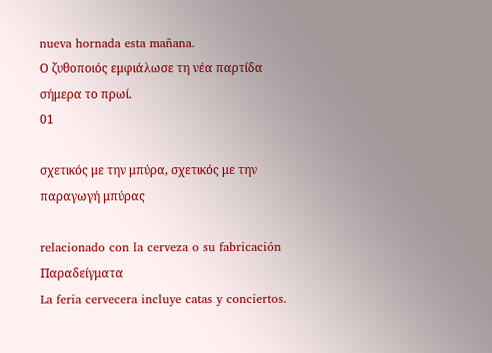nueva hornada esta mañana.
Ο ζυθοποιός εμφιάλωσε τη νέα παρτίδα σήμερα το πρωί.
01

σχετικός με την μπύρα, σχετικός με την παραγωγή μπύρας

relacionado con la cerveza o su fabricación
Παραδείγματα
La feria cervecera incluye catas y conciertos.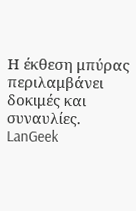Η έκθεση μπύρας περιλαμβάνει δοκιμές και συναυλίες.
LanGeek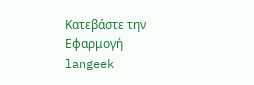Κατεβάστε την Εφαρμογή
langeek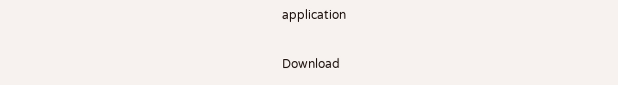application

Download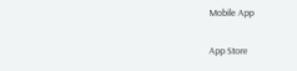Mobile App

App Store